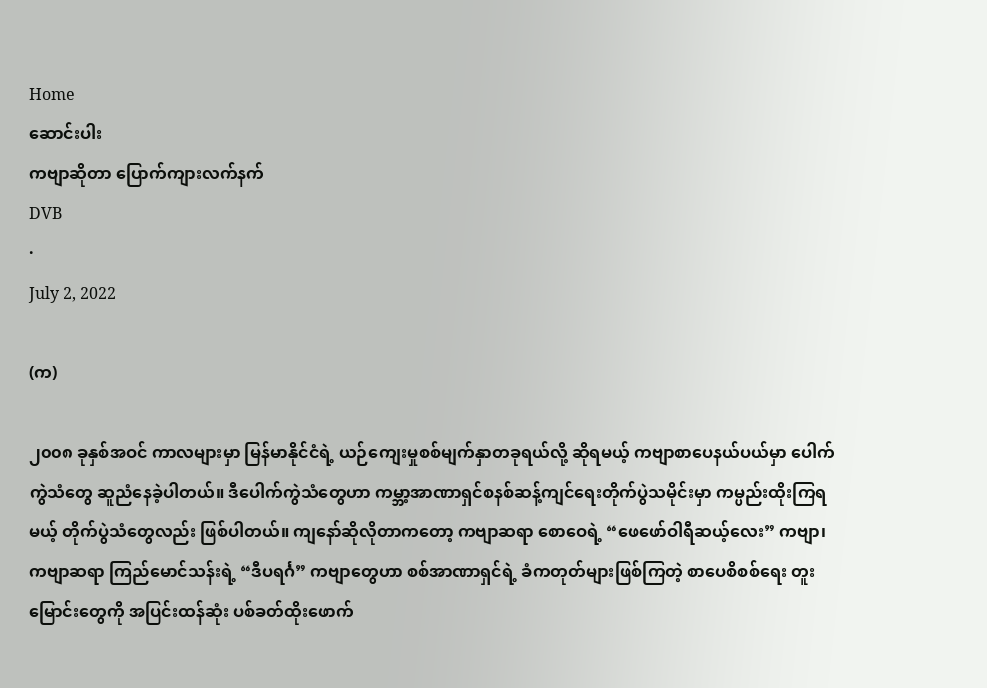Home
ဆောင်းပါး
ကဗျာဆိုတာ ပြောက်ကျားလက်နက်
DVB
·
July 2, 2022

(က)

၂၀၀၈ ခုနှစ်အဝင် ကာလများမှာ မြန်မာနိုင်ငံရဲ့ ယဉ်ကျေးမှုစစ်မျက်နှာတခုရယ်လို့ ဆိုရမယ့် ကဗျာစာပေနယ်ပယ်မှာ ပေါက်ကွဲသံတွေ ဆူညံနေခဲ့ပါတယ်။ ဒီပေါက်ကွဲသံတွေဟာ ကမ္ဘာ့အာဏာရှင်စနစ်ဆန့်ကျင်ရေးတိုက်ပွဲသမိုင်းမှာ ကမ္ပည်းထိုးကြရမယ့် တိုက်ပွဲသံတွေလည်း ဖြစ်ပါတယ်။ ကျနော်ဆိုလိုတာကတော့ ကဗျာဆရာ စောဝေရဲ့ “ဖေဖော်ဝါရီဆယ့်လေး” ကဗျာ၊ ကဗျာဆရာ ကြည်မောင်သန်းရဲ့ “ဒီပရင်္ဂ” ကဗျာတွေဟာ စစ်အာဏာရှင်ရဲ့ ခံကတုတ်များဖြစ်ကြတဲ့ စာပေစိစစ်ရေး တူးမြောင်းတွေကို အပြင်းထန်ဆုံး ပစ်ခတ်ထိုးဖောက်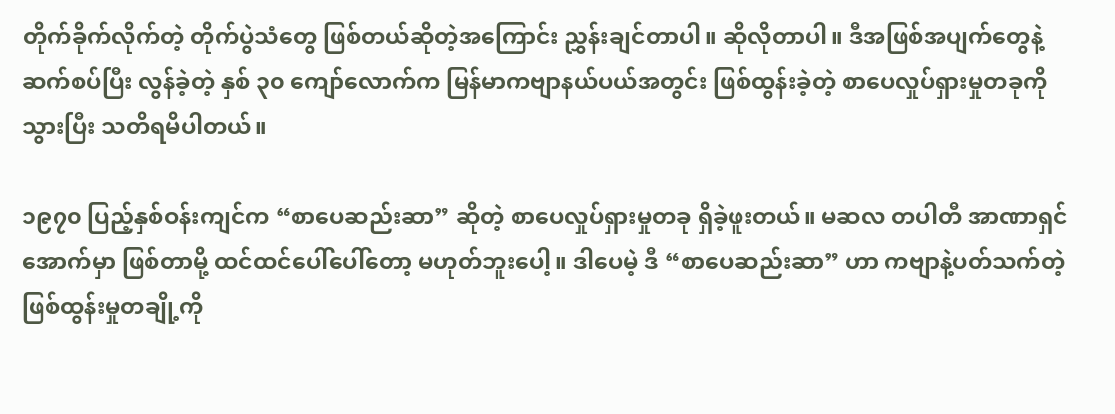တိုက်ခိုက်လိုက်တဲ့ တိုက်ပွဲသံတွေ ဖြစ်တယ်ဆိုတဲ့အကြောင်း ညွှန်းချင်တာပါ။ ဆိုလိုတာပါ။ ဒီအဖြစ်အပျက်တွေနဲ့ ဆက်စပ်ပြီး လွန်ခဲ့တဲ့ နှစ် ၃၀ ကျော်လောက်က မြန်မာကဗျာနယ်ပယ်အတွင်း ဖြစ်ထွန်းခဲ့တဲ့ စာပေလှုပ်ရှားမှုတခုကို သွားပြီး သတိရမိပါတယ်။

၁၉၇၀ ပြည့်နှစ်ဝန်းကျင်က “စာပေဆည်းဆာ” ဆိုတဲ့ စာပေလှုပ်ရှားမှုတခု ရှိခဲ့ဖူးတယ်။ မဆလ တပါတီ အာဏာရှင်အောက်မှာ ဖြစ်တာမို့ ထင်ထင်ပေါ်ပေါ်တော့ မဟုတ်ဘူးပေါ့။ ဒါပေမဲ့ ဒီ “စာပေဆည်းဆာ” ဟာ ကဗျာနဲ့ပတ်သက်တဲ့ ဖြစ်ထွန်းမှုတချို့ကို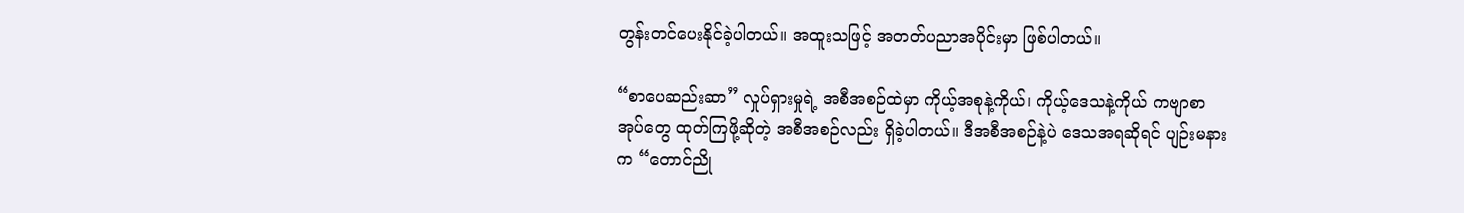တွန်းတင်ပေးနိုင်ခဲ့ပါတယ်။ အထူးသဖြင့် အတတ်ပညာအပိုင်းမှာ ဖြစ်ပါတယ်။

“စာပေဆည်းဆာ” လှုပ်ရှားမှုရဲ့ အစီအစဉ်ထဲမှာ ကိုယ့်အစုနဲ့ကိုယ်၊ ကိုယ့်ဒေသနဲ့ကိုယ် ကဗျာစာအုပ်တွေ ထုတ်ကြဖို့ဆိုတဲ့ အစီအစဉ်လည်း ရှိခဲ့ပါတယ်။ ဒီအစီအစဉ်နဲ့ပဲ ဒေသအရဆိုရင် ပျဉ်းမနားက “တောင်ညို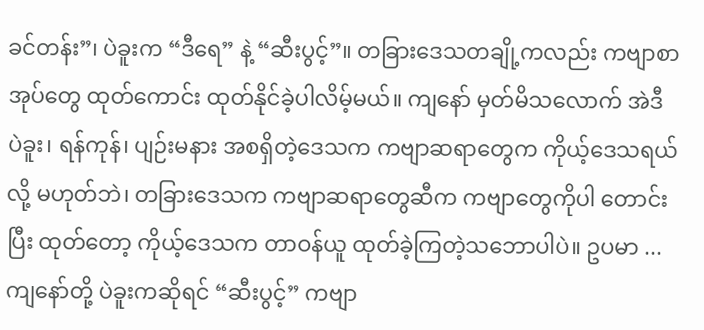ခင်တန်း”၊ ပဲခူးက “ဒီရေ” နဲ့ “ဆီးပွင့်”။ တခြားဒေသတချို့ကလည်း ကဗျာစာအုပ်တွေ ထုတ်ကောင်း ထုတ်နိုင်ခဲ့ပါလိမ့်မယ်။ ကျနော် မှတ်မိသလောက် အဲဒီ ပဲခူး၊ ရန်ကုန်၊ ပျဉ်းမနား အစရှိတဲ့ဒေသက ကဗျာဆရာတွေက ကိုယ့်ဒေသရယ်လို့ မဟုတ်ဘဲ၊ တခြားဒေသက ကဗျာဆရာတွေဆီက ကဗျာတွေကိုပါ တောင်းပြီး ထုတ်တော့ ကိုယ့်ဒေသက တာဝန်ယူ ထုတ်ခဲ့ကြတဲ့သဘောပါပဲ။ ဥပမာ ... ကျနော်တို့ ပဲခူးကဆိုရင် “ဆီးပွင့်” ကဗျာ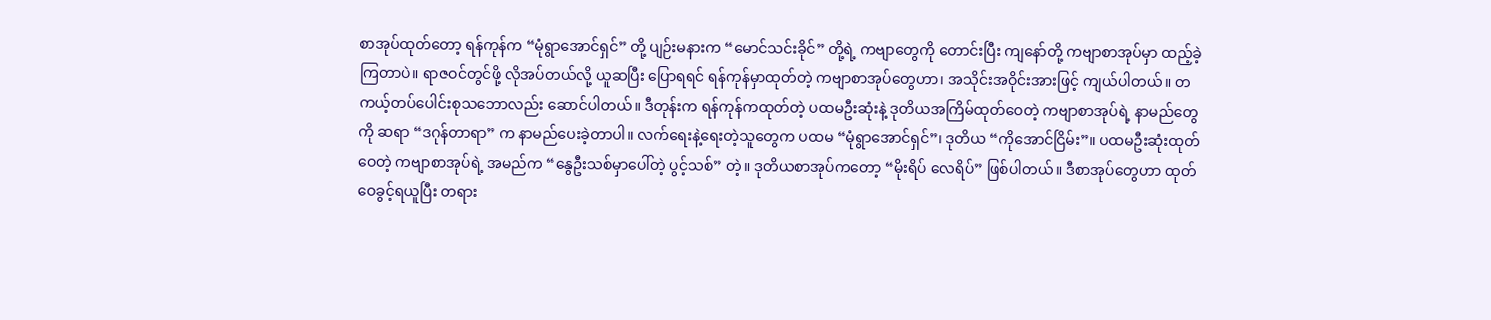စာအုပ်ထုတ်တော့ ရန်ကုန်က “မုံရွာအောင်ရှင်” တို့ ပျဉ်းမနားက “မောင်သင်းခိုင်” တို့ရဲ့ ကဗျာတွေကို တောင်းပြီး ကျနော်တို့ ကဗျာစာအုပ်မှာ ထည့်ခဲ့ကြတာပဲ။ ရာဇဝင်တွင်ဖို့ လိုအပ်တယ်လို့ ယူဆပြီး ပြောရရင် ရန်ကုန်မှာထုတ်တဲ့ ကဗျာစာအုပ်တွေဟာ၊ အသိုင်းအဝိုင်းအားဖြင့် ကျယ်ပါတယ်။ တကယ့်တပ်ပေါင်းစုသဘောလည်း ဆောင်ပါတယ်။ ဒီတုန်းက ရန်ကုန်ကထုတ်တဲ့ ပထမဦးဆုံးနဲ့ ဒုတိယအကြိမ်ထုတ်ဝေတဲ့ ကဗျာစာအုပ်ရဲ့ နာမည်တွေကို ဆရာ “ဒဂုန်တာရာ” က နာမည်ပေးခဲ့တာပါ။ လက်ရေးနဲ့ရေးတဲ့သူတွေက ပထမ “မုံရွာအောင်ရှင်”၊ ဒုတိယ “ကိုအောင်ငြိမ်း”။ ပထမဦးဆုံးထုတ်ဝေတဲ့ ကဗျာစာအုပ်ရဲ့ အမည်က “နွေဦးသစ်မှာပေါ်တဲ့ ပွင့်သစ်” တဲ့။ ဒုတိယစာအုပ်ကတော့ “မိုးရိပ် လေရိပ်” ဖြစ်ပါတယ်။ ဒီစာအုပ်တွေဟာ ထုတ်ဝေခွင့်ရယူပြီး တရား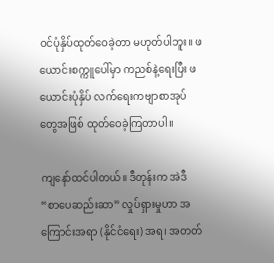ဝင်ပုံနှိပ်ထုတ်ဝေခဲ့တာ မဟုတ်ပါဘူး။ ဖယောင်းစက္ကူပေါ်မှာ ကညစ်နဲ့ရေးပြီး ဖယောင်းပုံနှိပ် လက်ရေးကဗျာစာအုပ်တွေအဖြစ် ထုတ်ဝေခဲ့ကြတာပါ။

ကျနော်ထင်ပါတယ်။ ဒီတုန်းက အဲဒီ “စာပေဆည်းဆာ” လှုပ်ရှားမှုဟာ အကြောင်းအရာ (နိုင်ငံရေး) အရ၊ အတတ်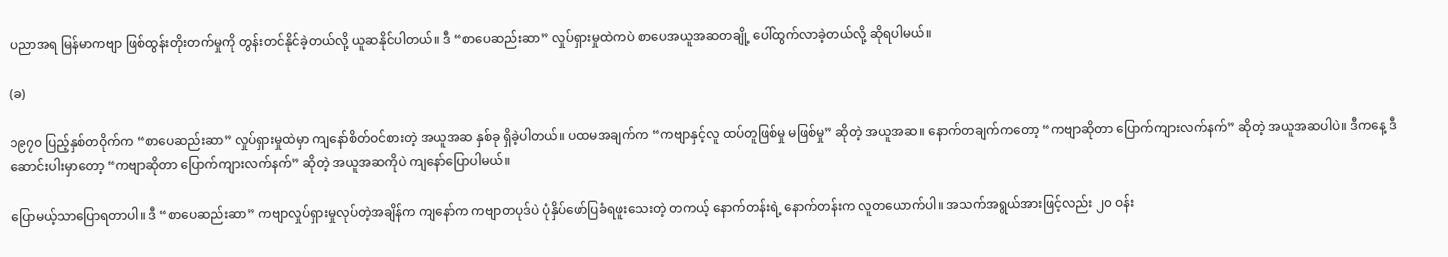ပညာအရ မြန်မာကဗျာ ဖြစ်ထွန်းတိုးတက်မှုကို တွန်းတင်နိုင်ခဲ့တယ်လို့ ယူဆနိုင်ပါတယ်။ ဒီ “စာပေဆည်းဆာ” လှုပ်ရှားမှုထဲကပဲ စာပေအယူအဆတချို့ ပေါ်ထွက်လာခဲ့တယ်လို့ ဆိုရပါမယ်။

(ခ)

၁၉၇၀ ပြည့်နှစ်တဝိုက်က “စာပေဆည်းဆာ” လှုပ်ရှားမှုထဲမှာ ကျနော်စိတ်ဝင်စားတဲ့ အယူအဆ နှစ်ခု ရှိခဲ့ပါတယ်။ ပထမအချက်က “ကဗျာနှင့်လူ ထပ်တူဖြစ်မှု မဖြစ်မှု” ဆိုတဲ့ အယူအဆ။ နောက်တချက်ကတော့ “ကဗျာဆိုတာ ပြောက်ကျားလက်နက်” ဆိုတဲ့ အယူအဆပါပဲ။ ဒီကနေ့ ဒီဆောင်းပါးမှာတော့ “ကဗျာဆိုတာ ပြောက်ကျားလက်နက်” ဆိုတဲ့ အယူအဆကိုပဲ ကျနော်ပြောပါမယ်။

ပြောမယ့်သာပြောရတာပါ။ ဒီ “စာပေဆည်းဆာ” ကဗျာလှုပ်ရှားမှုလုပ်တဲ့အချိန်က ကျနော်က ကဗျာတပုဒ်ပဲ ပုံနှိပ်ဖော်ပြခံရဖူးသေးတဲ့ တကယ့် နောက်တန်းရဲ့ နောက်တန်းက လူတယောက်ပါ။ အသက်အရွယ်အားဖြင့်လည်း ၂၀ ဝန်း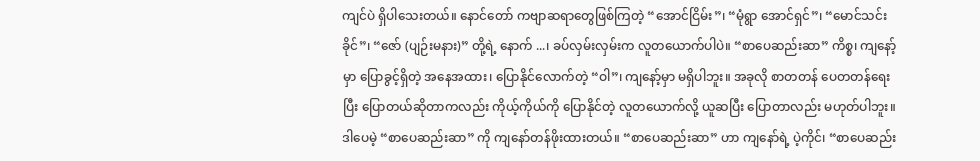ကျင်ပဲ ရှိပါသေးတယ်။ နောင်တော် ကဗျာဆရာတွေဖြစ်ကြတဲ့ “အောင်ငြိမ်း”၊ “မုံရွာ အောင်ရှင်”၊ “မောင်သင်းခိုင်”၊ “ဇော် (ပျဉ်းမနား)” တို့ရဲ့ နောက် ...၊ ခပ်လှမ်းလှမ်းက လူတယောက်ပါပဲ။ “စာပေဆည်းဆာ” ကိစ္စ၊ ကျနော့်မှာ ပြောခွင့်ရှိတဲ့ အနေအထား၊ ပြောနိုင်လောက်တဲ့ “ဝါ”၊ ကျနော့်မှာ မရှိပါဘူး။ အခုလို စာတတန် ပေတတန်ရေးပြီး ပြောတယ်ဆိုတာကလည်း ကိုယ့်ကိုယ်ကို ပြောနိုင်တဲ့ လူတယောက်လို့ ယူဆပြီး ပြောတာလည်း မဟုတ်ပါဘူး။ ဒါပေမဲ့ “စာပေဆည်းဆာ” ကို ကျနော်တန်ဖိုးထားတယ်။ “စာပေဆည်းဆာ” ဟာ ကျနော်ရဲ့ ပဲ့ကိုင်၊ “စာပေဆည်း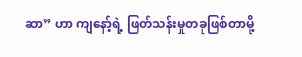ဆာ” ဟာ ကျနော့်ရဲ့ ဖြတ်သန်းမှုတခုဖြစ်တာမို့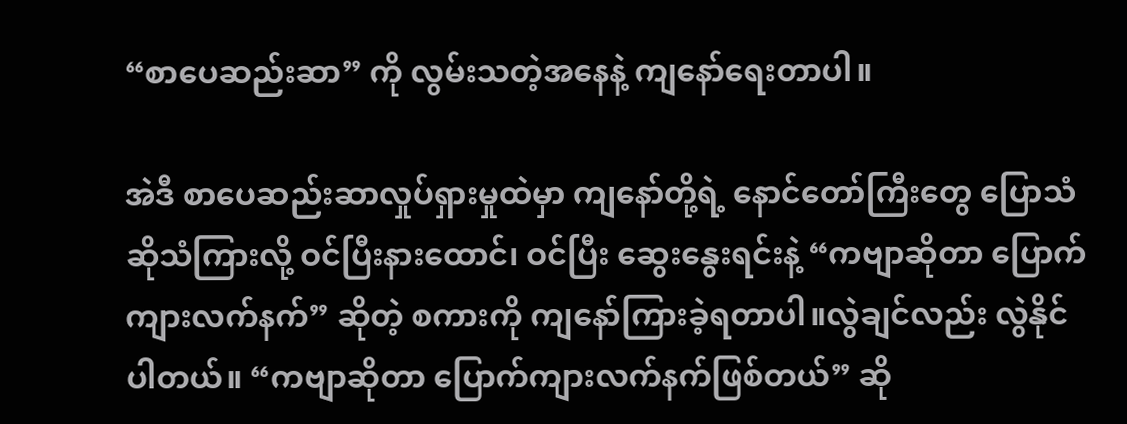“စာပေဆည်းဆာ” ကို လွမ်းသတဲ့အနေနဲ့ ကျနော်ရေးတာပါ။

အဲဒီ စာပေဆည်းဆာလှုပ်ရှားမှုထဲမှာ ကျနော်တို့ရဲ့ နောင်တော်ကြီးတွေ ပြောသံဆိုသံကြားလို့ ဝင်ပြီးနားထောင်၊ ဝင်ပြီး ဆွေးနွေးရင်းနဲ့ “ကဗျာဆိုတာ ပြောက်ကျားလက်နက်” ဆိုတဲ့ စကားကို ကျနော်ကြားခဲ့ရတာပါ။လွဲချင်လည်း လွဲနိုင်ပါတယ်။ “ကဗျာဆိုတာ ပြောက်ကျားလက်နက်ဖြစ်တယ်” ဆို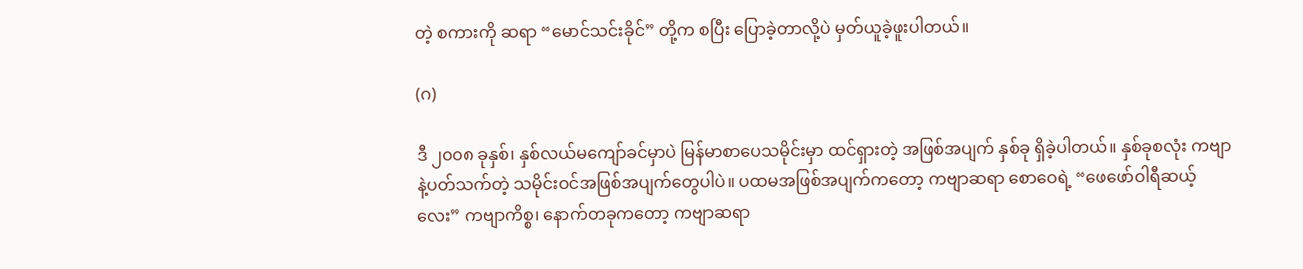တဲ့ စကားကို ဆရာ “မောင်သင်းခိုင်” တို့က စပြီး ပြောခဲ့တာလို့ပဲ မှတ်ယူခဲ့ဖူးပါတယ်။

(ဂ)

ဒီ ၂၀၀၈ ခုနှစ်၊ နှစ်လယ်မကျော်ခင်မှာပဲ မြန်မာစာပေသမိုင်းမှာ ထင်ရှားတဲ့ အဖြစ်အပျက် နှစ်ခု ရှိခဲ့ပါတယ်။ နှစ်ခုစလုံး ကဗျာနဲ့ပတ်သက်တဲ့ သမိုင်းဝင်အဖြစ်အပျက်တွေပါပဲ။ ပထမအဖြစ်အပျက်ကတော့ ကဗျာဆရာ စောဝေရဲ့ “ဖေဖော်ဝါရီဆယ့်လေး” ကဗျာကိစ္စ၊ နောက်တခုကတော့ ကဗျာဆရာ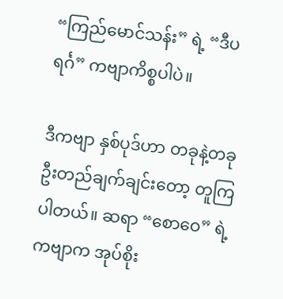“ကြည်မောင်သန်း” ရဲ့ “ဒီပရင်္ဂ” ကဗျာကိစ္စပါပဲ။

ဒီကဗျာ နှစ်ပုဒ်ဟာ တခုနဲ့တခု ဦးတည်ချက်ချင်းတော့ တူကြပါတယ်။ ဆရာ “စောဝေ” ရဲ့ ကဗျာက အုပ်စိုး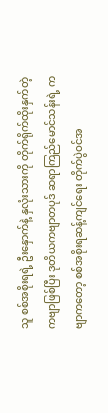သူ စစ်အစိုးရရဲ့ ဦးနှောက်နဲ့ နှလုံးသားကို တိုက်ရိုက်ထိုးနှက်တဲ့ ကဗျာဖြစ်ပြီး ဒုတိယကဗျာတပုဒ် ဆရာကြည်မောင်သန်းရဲ့ ကဗျာကတော့ စစ်အစိုးရဆန့်ကျင်ရေး တိုက်ပွဲဝင်အ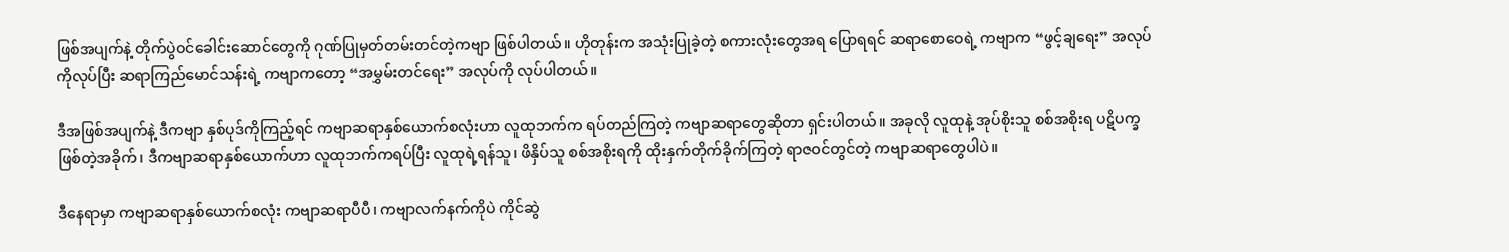ဖြစ်အပျက်နဲ့ တိုက်ပွဲဝင်ခေါင်းဆောင်တွေကို ဂုဏ်ပြုမှတ်တမ်းတင်တဲ့ကဗျာ ဖြစ်ပါတယ်။ ဟိုတုန်းက အသုံးပြုခဲ့တဲ့ စကားလုံးတွေအရ ပြောရရင် ဆရာစောဝေရဲ့ ကဗျာက “ဖွင့်ချရေး” အလုပ်ကိုလုပ်ပြီး ဆရာကြည်မောင်သန်းရဲ့ ကဗျာကတော့ “အမွှမ်းတင်ရေး” အလုပ်ကို လုပ်ပါတယ်။

ဒီအဖြစ်အပျက်နဲ့ ဒီကဗျာ နှစ်ပုဒ်ကိုကြည့်ရင် ကဗျာဆရာနှစ်ယောက်စလုံးဟာ လူထုဘက်က ရပ်တည်ကြတဲ့ ကဗျာဆရာတွေဆိုတာ ရှင်းပါတယ်။ အခုလို လူထုနဲ့ အုပ်စိုးသူ စစ်အစိုးရ ပဋိပက္ခဖြစ်တဲ့အခိုက်၊ ဒီကဗျာဆရာနှစ်ယောက်ဟာ လူထုဘက်ကရပ်ပြီး လူထုရဲ့ရန်သူ၊ ဖိနှိပ်သူ စစ်အစိုးရကို ထိုးနှက်တိုက်ခိုက်ကြတဲ့ ရာဇဝင်တွင်တဲ့ ကဗျာဆရာတွေပါပဲ။

ဒီနေရာမှာ ကဗျာဆရာနှစ်ယောက်စလုံး ကဗျာဆရာပီပီ၊ ကဗျာလက်နက်ကိုပဲ ကိုင်ဆွဲ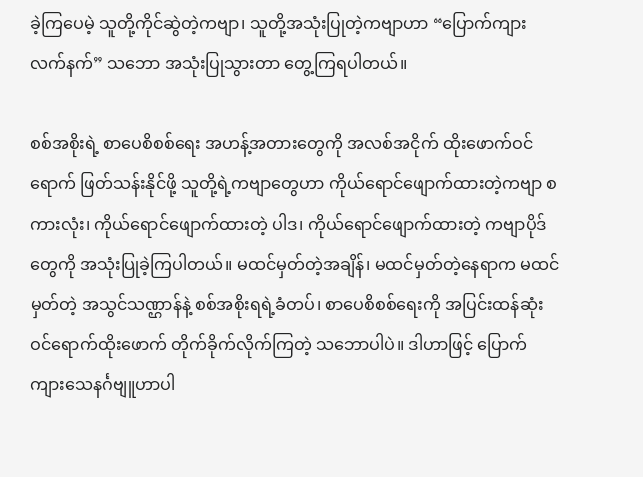ခဲ့ကြပေမဲ့ သူတို့ကိုင်ဆွဲတဲ့ကဗျာ၊ သူတို့အသုံးပြုတဲ့ကဗျာဟာ “ပြောက်ကျားလက်နက်” သဘော အသုံးပြုသွားတာ တွေ့ကြရပါတယ်။

စစ်အစိုးရဲ့ စာပေစိစစ်ရေး အဟန့်အတားတွေကို အလစ်အငိုက် ထိုးဖောက်ဝင်ရောက် ဖြတ်သန်းနိုင်ဖို့ သူတို့ရဲ့ကဗျာတွေဟာ ကိုယ်ရောင်ဖျောက်ထားတဲ့ကဗျာ စကားလုံး၊ ကိုယ်ရောင်ဖျောက်ထားတဲ့ ပါဒ၊ ကိုယ်ရောင်ဖျောက်ထားတဲ့ ကဗျာပိုဒ်တွေကို အသုံးပြုခဲ့ကြပါတယ်။ မထင်မှတ်တဲ့အချိန်၊ မထင်မှတ်တဲ့နေရာက မထင်မှတ်တဲ့ အသွင်သဏ္ဌာန်နဲ့ စစ်အစိုးရရဲ့ခံတပ်၊ စာပေစိစစ်ရေးကို အပြင်းထန်ဆုံး ဝင်ရောက်ထိုးဖောက် တိုက်ခိုက်လိုက်ကြတဲ့ သဘောပါပဲ။ ဒါဟာဖြင့် ပြောက်ကျားသေနင်္ဂဗျူဟာပါ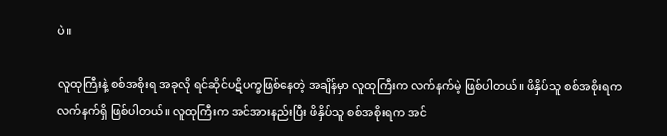ပဲ။

လူထုကြီးနဲ့ စစ်အစိုးရ အခုလို ရင်ဆိုင်ပဋိပက္ခဖြစ်နေတဲ့ အချိန်မှာ လူထုကြီးက လက်နက်မဲ့ ဖြစ်ပါတယ်။ ဖိနှိပ်သူ စစ်အစိုးရက လက်နက်ရှိ ဖြစ်ပါတယ်။ လူထုကြီးက အင်အားနည်းပြီး ဖိနှိပ်သူ စစ်အစိုးရက အင်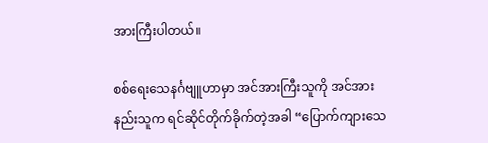အားကြီးပါတယ်။

စစ်ရေးသေနင်္ဂဗျူဟာမှာ အင်အားကြီးသူကို အင်အားနည်းသူက ရင်ဆိုင်တိုက်ခိုက်တဲ့အခါ “ပြောက်ကျားသေ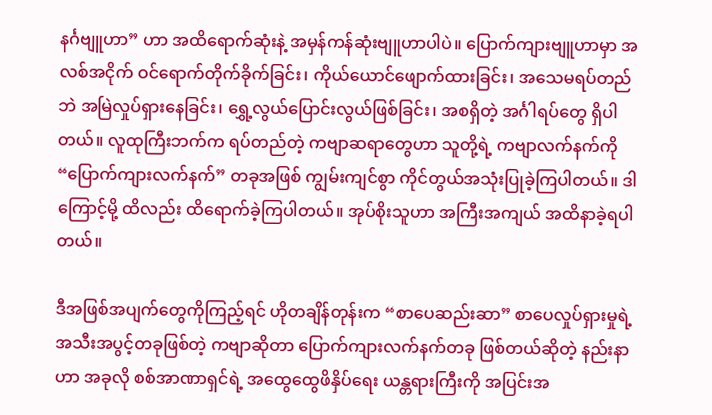နင်္ဂဗျူဟာ” ဟာ အထိရောက်ဆုံးနဲ့ အမှန်ကန်ဆုံးဗျူဟာပါပဲ။ ပြောက်ကျားဗျူဟာမှာ အလစ်အငိုက် ဝင်ရောက်တိုက်ခိုက်ခြင်း၊ ကိုယ်ယောင်ဖျောက်ထားခြင်း၊ အသေမရပ်တည်ဘဲ အမြဲလှုပ်ရှားနေခြင်း၊ ရွှေ့လွယ်ပြောင်းလွယ်ဖြစ်ခြင်း၊ အစရှိတဲ့ အင်္ဂါရပ်တွေ ရှိပါတယ်။ လူထုကြီးဘက်က ရပ်တည်တဲ့ ကဗျာဆရာတွေဟာ သူတို့ရဲ့ ကဗျာလက်နက်ကို “ပြောက်ကျားလက်နက်” တခုအဖြစ် ကျွမ်းကျင်စွာ ကိုင်တွယ်အသုံးပြုခဲ့ကြပါတယ်။ ဒါကြောင့်မို့ ထိလည်း ထိရောက်ခဲ့ကြပါတယ်။ အုပ်စိုးသူဟာ အကြီးအကျယ် အထိနာခဲ့ရပါတယ်။

ဒီအဖြစ်အပျက်တွေကိုကြည့်ရင် ဟိုတချိန်တုန်းက “စာပေဆည်းဆာ” စာပေလှုပ်ရှားမှုရဲ့ အသီးအပွင့်တခုဖြစ်တဲ့ ကဗျာဆိုတာ ပြောက်ကျားလက်နက်တခု ဖြစ်တယ်ဆိုတဲ့ နည်းနာဟာ အခုလို စစ်အာဏာရှင်ရဲ့ အထွေထွေဖိနှိပ်ရေး ယန္တရားကြီးကို အပြင်းအ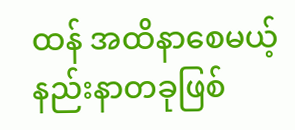ထန် အထိနာစေမယ့် နည်းနာတခုဖြစ်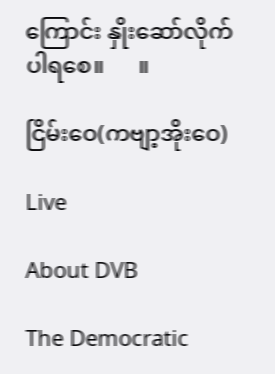ကြောင်း နှိုးဆော်လိုက်ပါရစေ။      ။

ငြိမ်းဝေ(ကဗျာ့အိုးဝေ)

Live

About DVB

The Democratic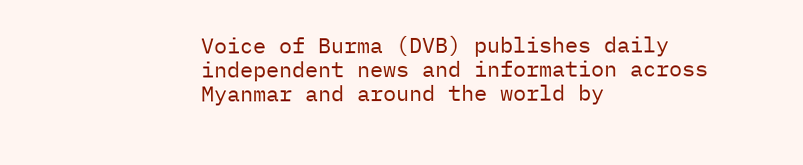Voice of Burma (DVB) publishes daily independent news and information across Myanmar and around the world by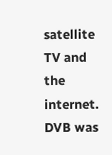satellite TV and the internet. DVB was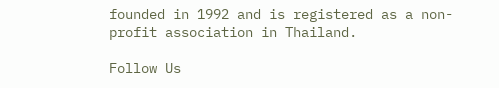founded in 1992 and is registered as a non-profit association in Thailand.

Follow Us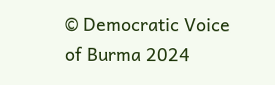© Democratic Voice of Burma 2024